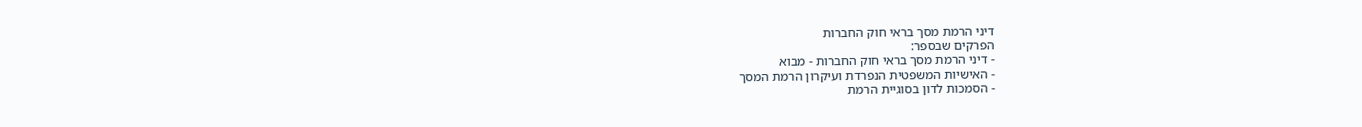דיני הרמת מסך בראי חוק החברות
הפרקים שבספר:
- דיני הרמת מסך בראי חוק החברות - מבוא
- האישיות המשפטית הנפרדת ועיקרון הרמת המסך
- הסמכות לדון בסוגיית הרמת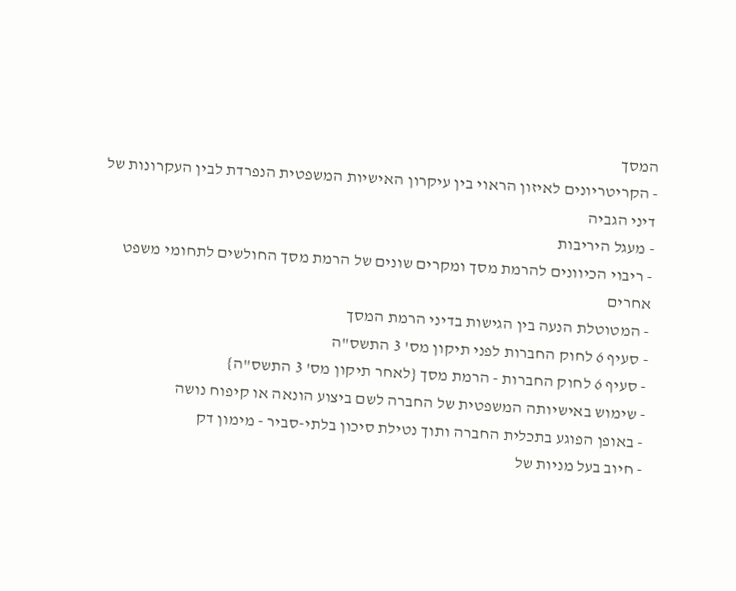המסך
- הקריטריונים לאיזון הראוי בין עיקרון האישיות המשפטית הנפרדת לבין העקרונות של דיני הגביה
- מעגל היריבות
- ריבוי הכיוונים להרמת מסך ומקרים שונים של הרמת מסך החולשים לתחומי משפט אחרים
- המטוטלת הנעה בין הגישות בדיני הרמת המסך
- סעיף 6 לחוק החברות לפני תיקון מס' 3 התשס"ה
- סעיף 6 לחוק החברות - הרמת מסך {לאחר תיקון מס' 3 התשס"ה}
- שימוש באישיותה המשפטית של החברה לשם ביצוע הונאה או קיפוח נושה
- באופן הפוגע בתכלית החברה ותוך נטילת סיכון בלתי-סביר - מימון דק
- חיוב בעל מניות של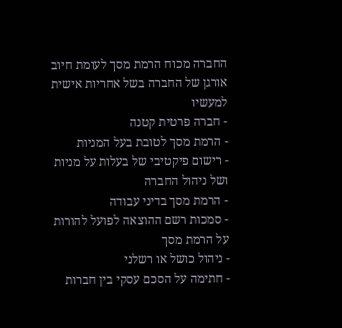החברה מכוח הרמת מסך לעומת חיוב אורגן של החברה בשל אחריות אישית למעשיו
- חברה פרטית קטנה
- הרמת מסך לטובת בעל המניות
- רישום פיקטיבי של בעלות על מניות ושל ניהול החברה
- הרמת מסך בדיני עבודה
- סמכות רשם ההוצאה לפועל להורות על הרמת מסך
- ניהול כושל או רשלני
- חתימה על הסכם עסקי בין חברות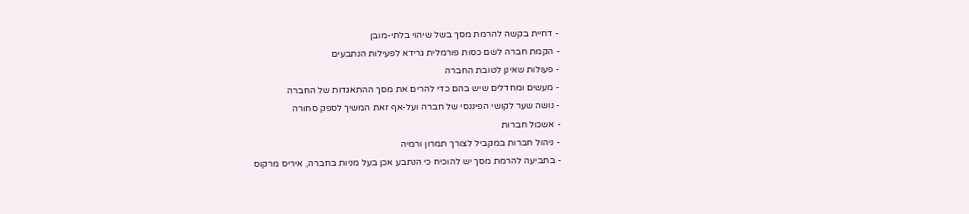- דחיית בקשה להרמת מסך בשל שיהוי בלתי-מובן
- הקמת חברה לשם כסות פורמלית גרידא לפעילות הנתבעים
- פעולות שאינן לטובת החברה
- מעשים ומחדלים שיש בהם כדי להרים את מסך ההתאגדות של החברה
- נושה שער לקושי הפיננסי של חברה ועל-אף זאת המשיך לספק סחורה
- אשכול חברות
- ניהול חברות במקביל לצורך תמרון ורמיה
- בתביעה להרמת מסך יש להוכיח כי הנתבע אכן בעל מניות בחברה, איריס מרקוס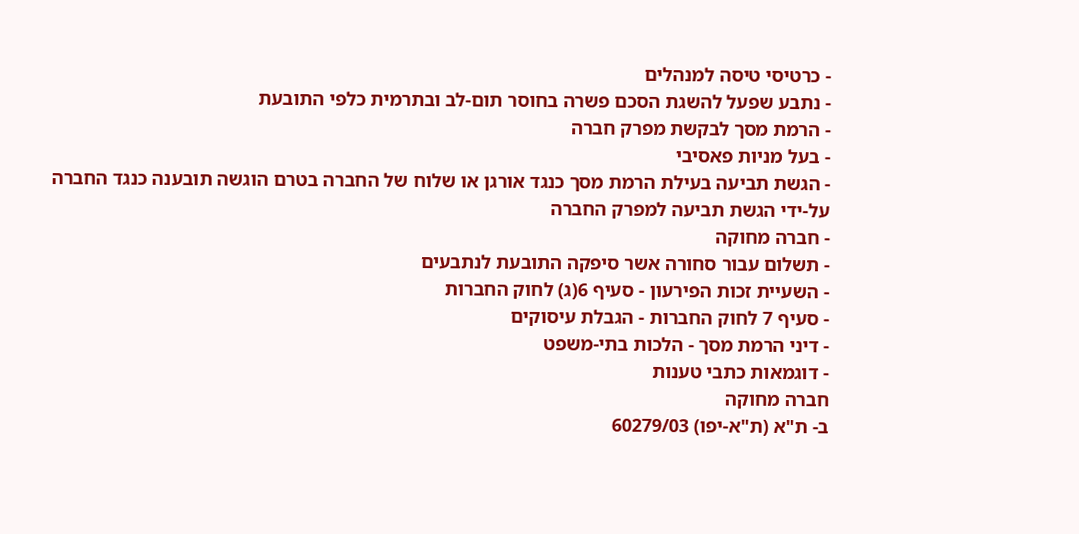- כרטיסי טיסה למנהלים
- נתבע שפעל להשגת הסכם פשרה בחוסר תום-לב ובתרמית כלפי התובעת
- הרמת מסך לבקשת מפרק חברה
- בעל מניות פאסיבי
- הגשת תביעה בעילת הרמת מסך כנגד אורגן או שלוח של החברה בטרם הוגשה תובענה כנגד החברה על-ידי הגשת תביעה למפרק החברה
- חברה מחוקה
- תשלום עבור סחורה אשר סיפקה התובעת לנתבעים
- השעיית זכות הפירעון - סעיף 6(ג) לחוק החברות
- סעיף 7 לחוק החברות - הגבלת עיסוקים
- דיני הרמת מסך - הלכות בתי-משפט
- דוגמאות כתבי טענות
חברה מחוקה
ב- ת"א (ת"א-יפו) 60279/03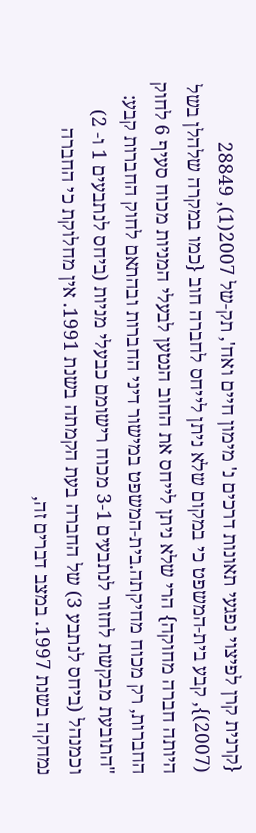{קרנית קרן לפיצוי נפגעי תאונות דרכים נ' מימון חיים ואח', תק-של 2007(1), 28849 (2007)}, קבע בית-המשפט כי במקום שלא ניתן לייחס לחברה חוב {כמו במקרה שלהלן בשל היותה חברה מחוקה} הרי שלא ניתן לייחס את החוב הנטען לבעלי המניות מכוח סעיף 6 לחוק החברות, רק מכוח מחיקתה.בית-המשפט במישור דיני החברות ובהתאם לחוק החברות קבע:
"התובעת מבקשת לחזור לנתבעים 3-1 מכוח רישומם כבעלי מניות (ביחס לנתבעים 1 ו- 2) וכמנהל (ביחס לנתבע 3) של החברה בעת הקמתה בשנת 1991. אין מחלוקת כי החברה נמחקה בשנת 1997. במצב דברים זה,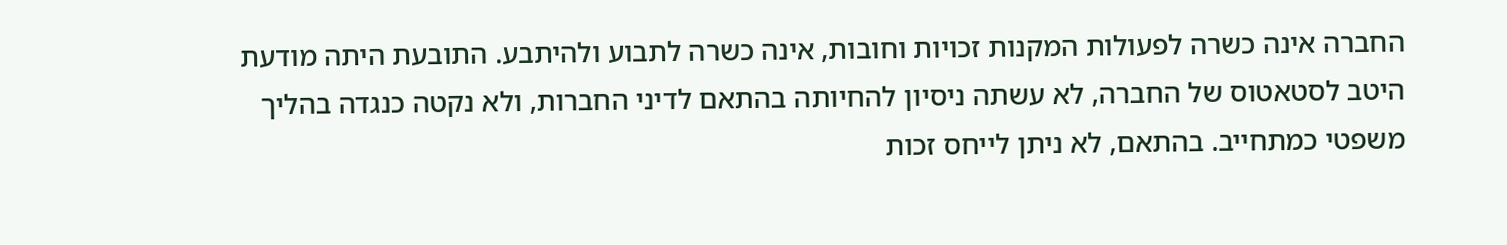החברה אינה כשרה לפעולות המקנות זכויות וחובות, אינה כשרה לתבוע ולהיתבע. התובעת היתה מודעת היטב לסטאטוס של החברה, לא עשתה ניסיון להחיותה בהתאם לדיני החברות, ולא נקטה כנגדה בהליך משפטי כמתחייב. בהתאם, לא ניתן לייחס זכות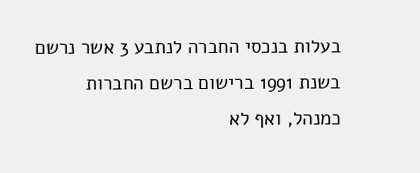בעלות בנכסי החברה לנתבע 3 אשר נרשם בשנת 1991 ברישום ברשם החברות כמנהל, ואף לא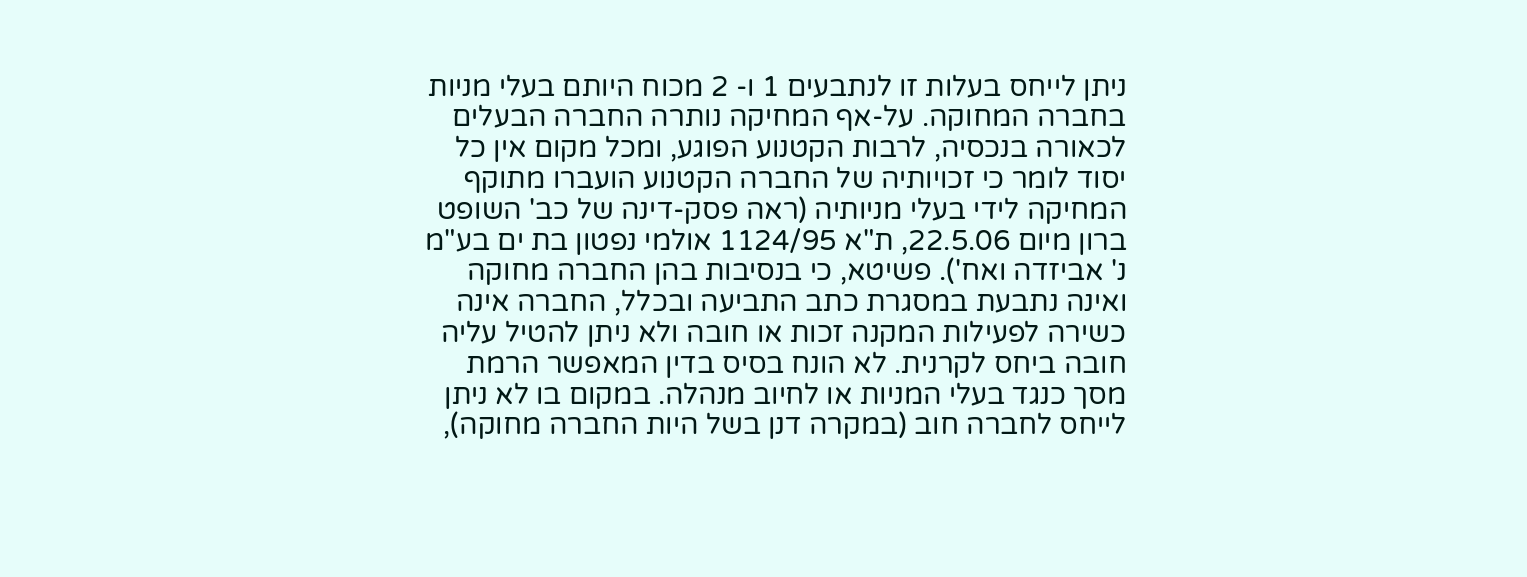ניתן לייחס בעלות זו לנתבעים 1 ו- 2 מכוח היותם בעלי מניות בחברה המחוקה. על-אף המחיקה נותרה החברה הבעלים לכאורה בנכסיה, לרבות הקטנוע הפוגע, ומכל מקום אין כל יסוד לומר כי זכויותיה של החברה הקטנוע הועברו מתוקף המחיקה לידי בעלי מניותיה (ראה פסק-דינה של כב' השופט ברון מיום 22.5.06, ת"א 1124/95 אולמי נפטון בת ים בע"מ נ' אביזדה ואח'). פשיטא, כי בנסיבות בהן החברה מחוקה ואינה נתבעת במסגרת כתב התביעה ובכלל, החברה אינה כשירה לפעילות המקנה זכות או חובה ולא ניתן להטיל עליה חובה ביחס לקרנית. לא הונח בסיס בדין המאפשר הרמת מסך כנגד בעלי המניות או לחיוב מנהלה. במקום בו לא ניתן לייחס לחברה חוב (במקרה דנן בשל היות החברה מחוקה),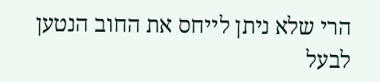הרי שלא ניתן לייחס את החוב הנטען לבעל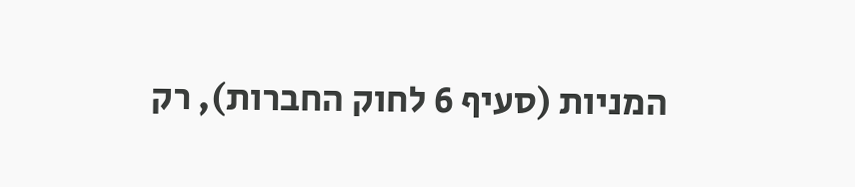המניות (סעיף 6 לחוק החברות), רק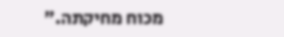מכוח מחיקתה."